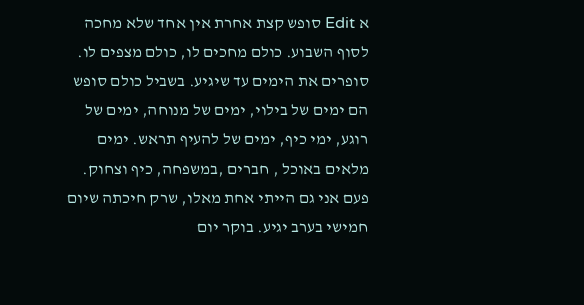א Edit סופש קצת אחרת אין אחד שלא מחכה לסוף השבוע. כולם מחכים לו, כולם מצפים לו. סופרים את הימים עד שיגיע. בשביל כולם סופש הם ימים של בילוי, ימים של מנוחה, ימים של רוגע, ימי כיף, ימים של להעיף תראש. ימים מלאים באוכל , חברים ,במשפחה, כיף וצחוק. פעם אני גם הייתי אחת מאלו, שרק חיכתה שיום חמישי בערב יגיע. בוקר יום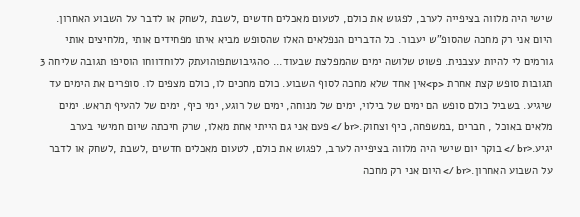שישי היה מלווה בציפייה לערב, לפגוש את כולם, לטעום מאכלים חדשים ,לשבת ,לשחק או לדבר על השבוע האחרון. היום אני רק מחכה שהסופ"ש יעבור. כל הדברים הנפלאים האלו שהסופש מביא איתו מפחידים אותי ,מלחיצים אותי גורמים לי להיות עצבנית. פשוט שלושה ימים שהמפלצת שבעוד... 0הגיבושתפוהועתק ללוחדווחו הוסיפו תגובה שליחה 3 תגובות סופש קצת אחרת <p>אין אחד שלא מחכה לסוף השבוע. כולם מחכים לו, כולם מצפים לו. סופרים את הימים עד שיגיע. בשביל כולם סופש הם ימים של בילוי, ימים של מנוחה, ימים של רוגע, ימי כיף, ימים של להעיף תראש. ימים מלאים באוכל , חברים ,במשפחה, כיף וצחוק.<br /> פעם אני גם הייתי אחת מאלו, שרק חיכתה שיום חמישי בערב יגיע.<br /> בוקר יום שישי היה מלווה בציפייה לערב, לפגוש את כולם, לטעום מאכלים חדשים ,לשבת ,לשחק או לדבר על השבוע האחרון.<br /> היום אני רק מחכה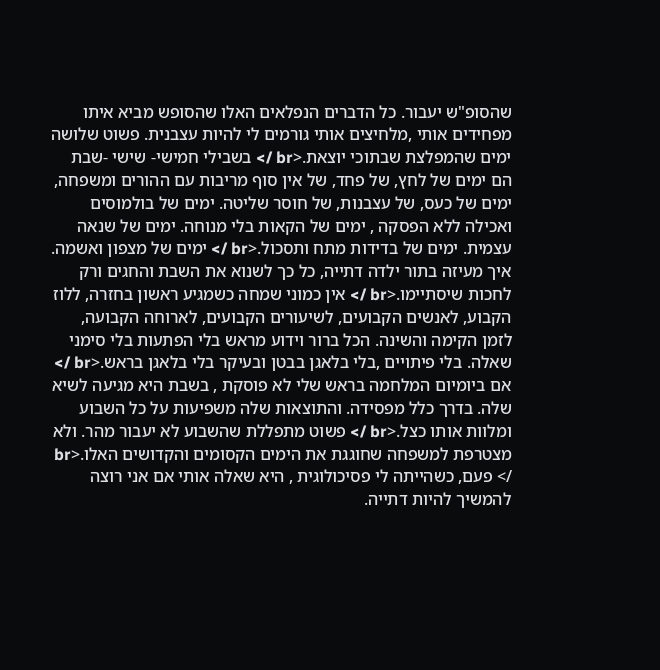שהסופ"ש יעבור. כל הדברים הנפלאים האלו שהסופש מביא איתו מפחידים אותי ,מלחיצים אותי גורמים לי להיות עצבנית. פשוט שלושה ימים שהמפלצת שבתוכי יוצאת.<br /> בשבילי חמישי- שישי -שבת הם ימים של לחץ, של פחד, של אין סוף מריבות עם ההורים ומשפחה, ימים של כעס, של עצבנות, של חוסר שליטה. ימים של בולמוסים ואכילה ללא הפסקה , ימים של הקאות בלי מנוחה. ימים של שנאה עצמית. ימים של בדידות מתח ותסכול.<br /> ימים של מצפון ואשמה. איך מעיזה בתור ילדה דתייה, כל כך לשנוא את השבת והחגים ורק לחכות שיסתיימו.<br /> אין כמוני שמחה כשמגיע ראשון בחזרה, ללוז הקבוע, לאנשים הקבועים, לשיעורים הקבועים, לארוחה הקבועה, לזמן הקימה והשינה. הכל ברור וידוע מראש בלי הפתעות בלי סימני שאלה. בלי פיתויים ,בלי בלאגן בבטן ובעיקר בלי בלאגן בראש.<br /> אם ביומיום המלחמה בראש שלי לא פוסקת , בשבת היא מגיעה לשיא שלה. בדרך כלל מפסידה. והתוצאות שלה משפיעות על כל השבוע ומלוות אותו כצל.<br /> פשוט מתפללת שהשבוע לא יעבור מהר. ולא מצטרפת למשפחה שחוגגת את הימים הקסומים והקדושים האלו.<br /> פעם, כשהייתה לי פסיכולוגית , היא שאלה אותי אם אני רוצה להמשיך להיות דתייה.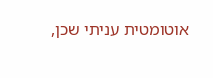אוטומטית עניתי שכן,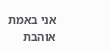אני באמת אוהבת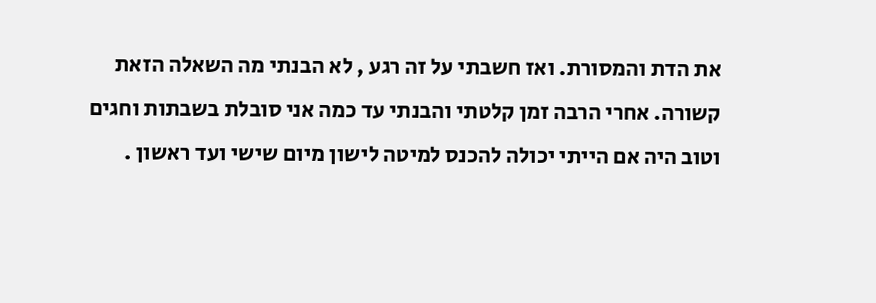את הדת והמסורת. ואז חשבתי על זה רגע , לא הבנתי מה השאלה הזאת קשורה. אחרי הרבה זמן קלטתי והבנתי עד כמה אני סובלת בשבתות וחגים וטוב היה אם הייתי יכולה להכנס למיטה לישון מיום שישי ועד ראשון .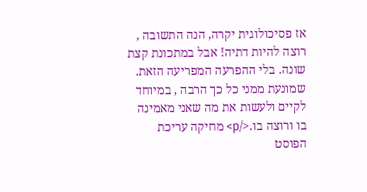אז פסיכולוגית יקרה, הנה התשובה , רוצה להיות דתיה! אבל במתכונת קצת שונה. בלי ההפרעה המפריעה הזאת. שמונעת ממני כל כך הרבה , במיוחד לקיים ולעשות את מה שאני מאמינה בו ורוצה בו.</p> מחיקה עריכת הפוסט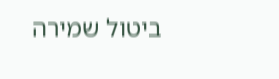ביטול שמירה